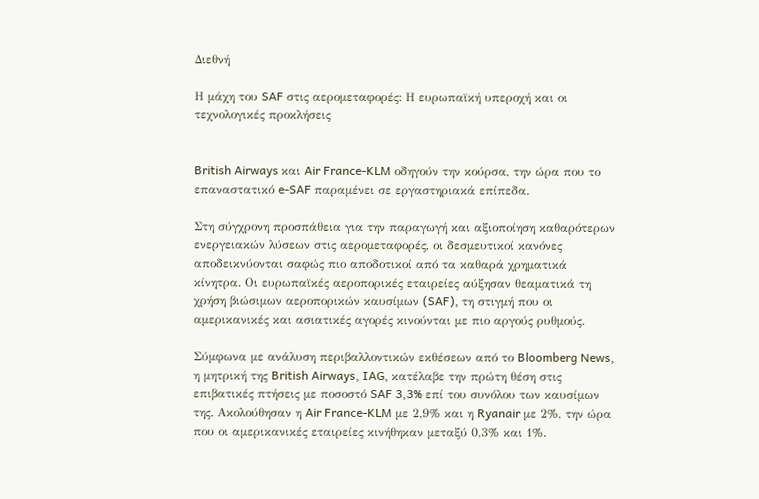Διεθνή

Η μάχη του SAF στις αερομεταφορές: Η ευρωπαϊκή υπεροχή και οι τεχνολογικές προκλήσεις


British Airways και Air France-KLM οδηγούν την κούρσα, την ώρα που το επαναστατικό e-SAF παραμένει σε εργαστηριακά επίπεδα.

Στη σύγχρονη προσπάθεια για την παραγωγή και αξιοποίηση καθαρότερων ενεργειακών λύσεων στις αερομεταφορές, οι δεσμευτικοί κανόνες αποδεικνύονται σαφώς πιο αποδοτικοί από τα καθαρά χρηματικά κίνητρα. Οι ευρωπαϊκές αεροπορικές εταιρείες αύξησαν θεαματικά τη χρήση βιώσιμων αεροπορικών καυσίμων (SAF), τη στιγμή που οι αμερικανικές και ασιατικές αγορές κινούνται με πιο αργούς ρυθμούς.

Σύμφωνα με ανάλυση περιβαλλοντικών εκθέσεων από το Bloomberg News, η μητρική της British Airways, IAG, κατέλαβε την πρώτη θέση στις επιβατικές πτήσεις με ποσοστό SAF 3,3% επί του συνόλου των καυσίμων της. Ακολούθησαν η Air France-KLM με 2,9% και η Ryanair με 2%, την ώρα που οι αμερικανικές εταιρείες κινήθηκαν μεταξύ 0,3% και 1%.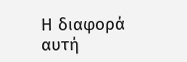Η διαφορά αυτή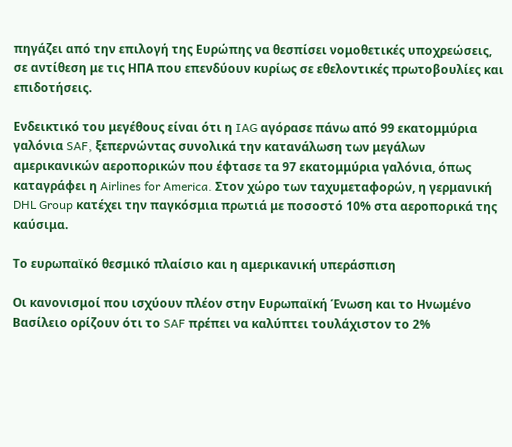πηγάζει από την επιλογή της Ευρώπης να θεσπίσει νομοθετικές υποχρεώσεις, σε αντίθεση με τις ΗΠΑ που επενδύουν κυρίως σε εθελοντικές πρωτοβουλίες και επιδοτήσεις.

Ενδεικτικό του μεγέθους είναι ότι η IAG αγόρασε πάνω από 99 εκατομμύρια γαλόνια SAF, ξεπερνώντας συνολικά την κατανάλωση των μεγάλων αμερικανικών αεροπορικών που έφτασε τα 97 εκατομμύρια γαλόνια, όπως καταγράφει η Airlines for America. Στον χώρο των ταχυμεταφορών, η γερμανική DHL Group κατέχει την παγκόσμια πρωτιά με ποσοστό 10% στα αεροπορικά της καύσιμα.

Το ευρωπαϊκό θεσμικό πλαίσιο και η αμερικανική υπεράσπιση

Οι κανονισμοί που ισχύουν πλέον στην Ευρωπαϊκή Ένωση και το Ηνωμένο Βασίλειο ορίζουν ότι το SAF πρέπει να καλύπτει τουλάχιστον το 2%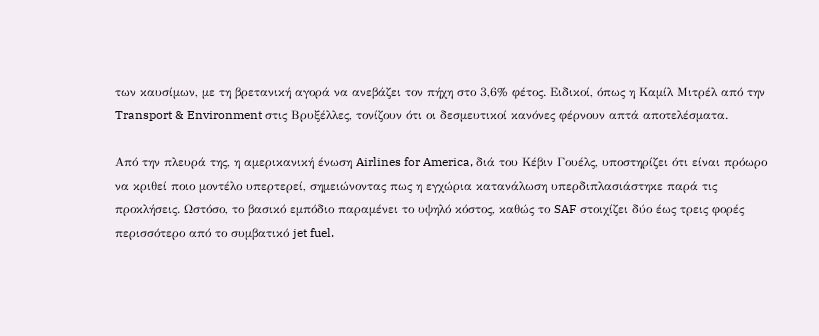των καυσίμων, με τη βρετανική αγορά να ανεβάζει τον πήχη στο 3,6% φέτος. Ειδικοί, όπως η Καμίλ Μιτρέλ από την Transport & Environment στις Βρυξέλλες, τονίζουν ότι οι δεσμευτικοί κανόνες φέρνουν απτά αποτελέσματα.

Από την πλευρά της, η αμερικανική ένωση Airlines for America, διά του Κέβιν Γουέλς, υποστηρίζει ότι είναι πρόωρο να κριθεί ποιο μοντέλο υπερτερεί, σημειώνοντας πως η εγχώρια κατανάλωση υπερδιπλασιάστηκε παρά τις προκλήσεις. Ωστόσο, το βασικό εμπόδιο παραμένει το υψηλό κόστος, καθώς το SAF στοιχίζει δύο έως τρεις φορές περισσότερο από το συμβατικό jet fuel.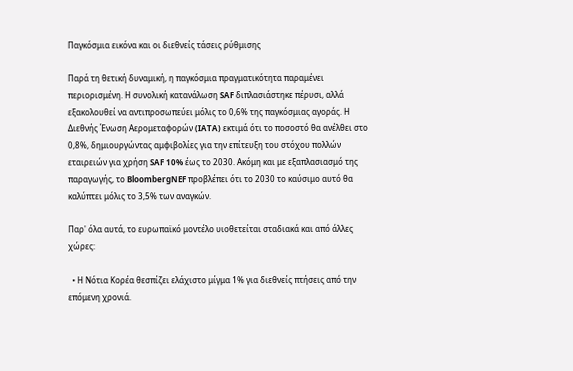Παγκόσμια εικόνα και οι διεθνείς τάσεις ρύθμισης

Παρά τη θετική δυναμική, η παγκόσμια πραγματικότητα παραμένει περιορισμένη. Η συνολική κατανάλωση SAF διπλασιάστηκε πέρυσι, αλλά εξακολουθεί να αντιπροσωπεύει μόλις το 0,6% της παγκόσμιας αγοράς. Η Διεθνής Ένωση Αερομεταφορών (IATA) εκτιμά ότι το ποσοστό θα ανέλθει στο 0,8%, δημιουργώντας αμφιβολίες για την επίτευξη του στόχου πολλών εταιρειών για χρήση SAF 10% έως το 2030. Ακόμη και με εξαπλασιασμό της παραγωγής, το BloombergNEF προβλέπει ότι το 2030 το καύσιμο αυτό θα καλύπτει μόλις το 3,5% των αναγκών.

Παρ' όλα αυτά, το ευρωπαϊκό μοντέλο υιοθετείται σταδιακά και από άλλες χώρες:

  • Η Νότια Κορέα θεσπίζει ελάχιστο μίγμα 1% για διεθνείς πτήσεις από την επόμενη χρονιά.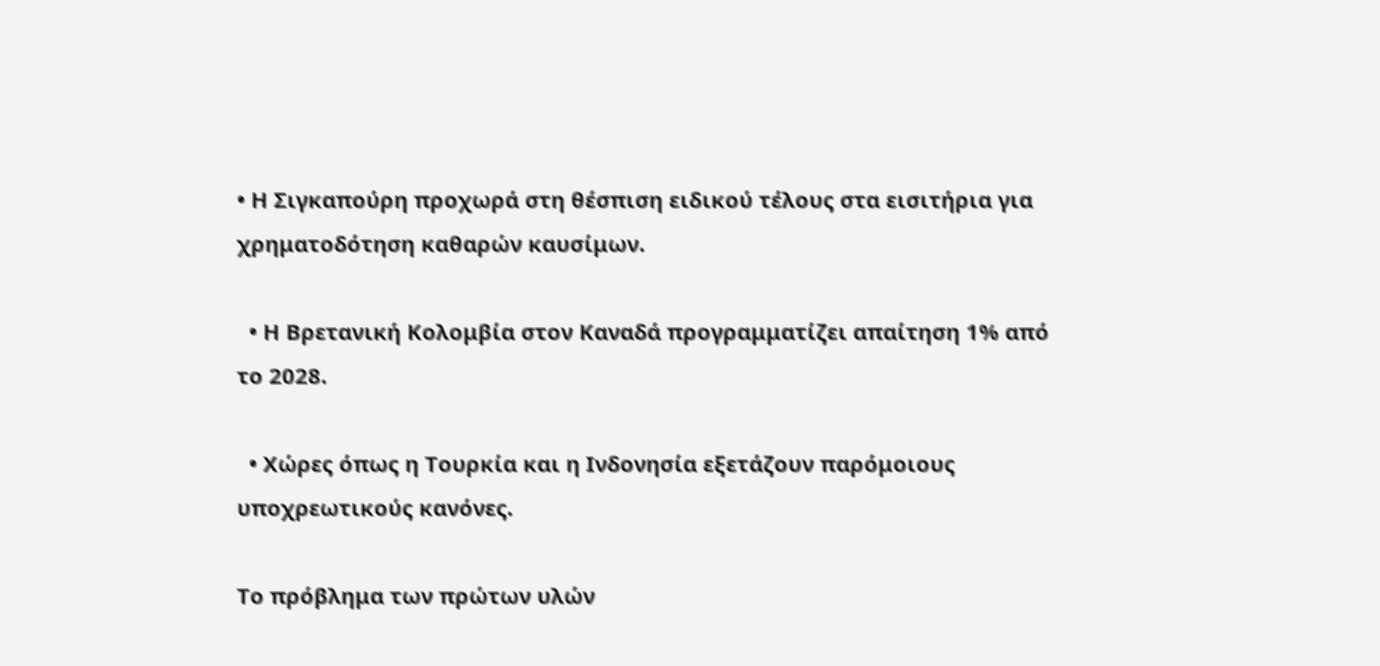• Η Σιγκαπούρη προχωρά στη θέσπιση ειδικού τέλους στα εισιτήρια για χρηματοδότηση καθαρών καυσίμων.

  • Η Βρετανική Κολομβία στον Καναδά προγραμματίζει απαίτηση 1% από το 2028.

  • Χώρες όπως η Τουρκία και η Ινδονησία εξετάζουν παρόμοιους υποχρεωτικούς κανόνες.

Το πρόβλημα των πρώτων υλών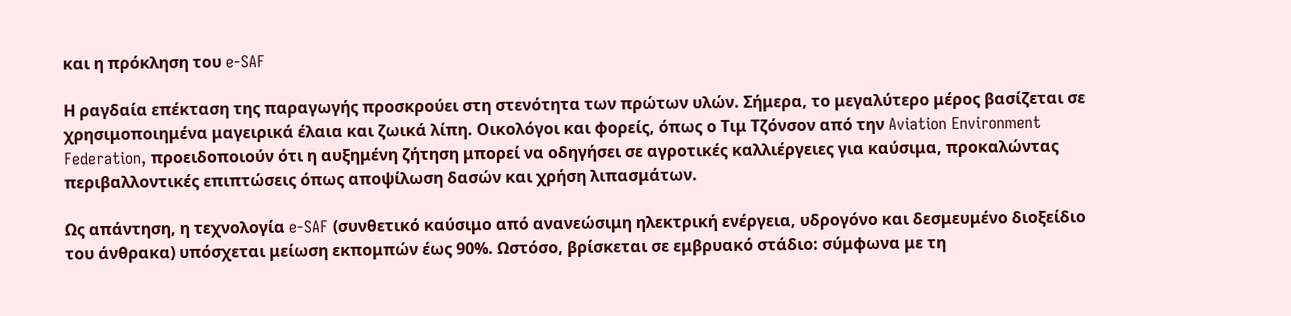και η πρόκληση του e-SAF

Η ραγδαία επέκταση της παραγωγής προσκρούει στη στενότητα των πρώτων υλών. Σήμερα, το μεγαλύτερο μέρος βασίζεται σε χρησιμοποιημένα μαγειρικά έλαια και ζωικά λίπη. Οικολόγοι και φορείς, όπως ο Τιμ Τζόνσον από την Aviation Environment Federation, προειδοποιούν ότι η αυξημένη ζήτηση μπορεί να οδηγήσει σε αγροτικές καλλιέργειες για καύσιμα, προκαλώντας περιβαλλοντικές επιπτώσεις όπως αποψίλωση δασών και χρήση λιπασμάτων.

Ως απάντηση, η τεχνολογία e-SAF (συνθετικό καύσιμο από ανανεώσιμη ηλεκτρική ενέργεια, υδρογόνο και δεσμευμένο διοξείδιο του άνθρακα) υπόσχεται μείωση εκπομπών έως 90%. Ωστόσο, βρίσκεται σε εμβρυακό στάδιο: σύμφωνα με τη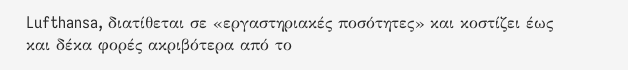Lufthansa, διατίθεται σε «εργαστηριακές ποσότητες» και κοστίζει έως και δέκα φορές ακριβότερα από το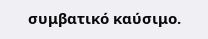συμβατικό καύσιμο.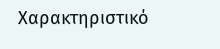Χαρακτηριστικό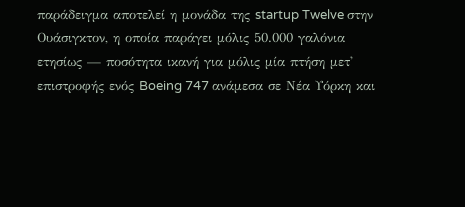παράδειγμα αποτελεί η μονάδα της startup Twelve στην Ουάσιγκτον, η οποία παράγει μόλις 50.000 γαλόνια ετησίως — ποσότητα ικανή για μόλις μία πτήση μετ' επιστροφής ενός Boeing 747 ανάμεσα σε Νέα Υόρκη και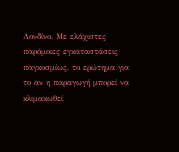Λονδίνο. Με ελάχιστες παρόμοιες εγκαταστάσεις παγκοσμίως, το ερώτημα για το αν η παραγωγή μπορεί να κλιμακωθεί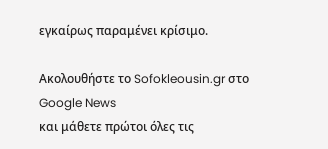εγκαίρως παραμένει κρίσιμο.

Ακολουθήστε το Sofokleousin.gr στο Google News
και μάθετε πρώτοι όλες τις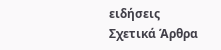ειδήσεις
Σχετικά Άρθρα